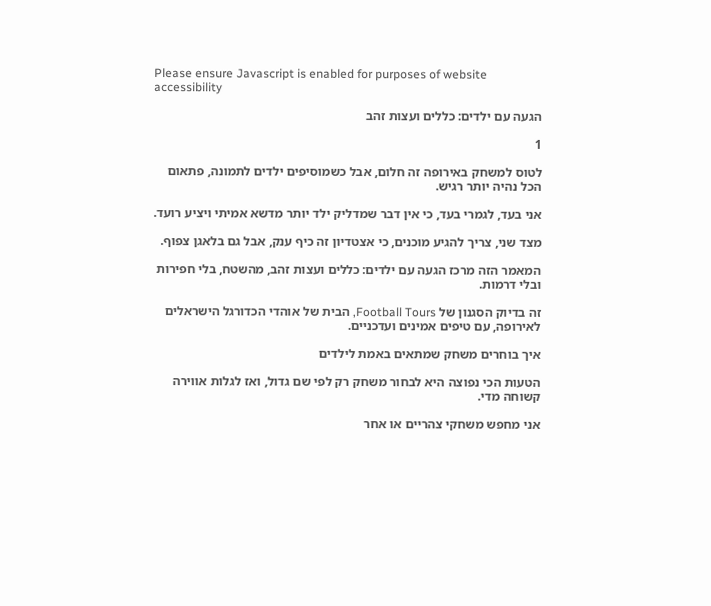Please ensure Javascript is enabled for purposes of website accessibility

הגעה עם ילדים: כללים ועצות זהב

1

לטוס למשחק באירופה זה חלום, אבל כשמוסיפים ילדים לתמונה, פתאום הכל נהיה יותר רגיש.

אני בעד, לגמרי בעד, כי אין דבר שמדליק ילד יותר מדשא אמיתי ויציע רועד.

מצד שני, צריך להגיע מוכנים, כי אצטדיון זה כיף ענק, אבל גם בלאגן צפוף.

המאמר הזה מרכז הגעה עם ילדים: כללים ועצות זהב, מהשטח, בלי חפירות ובלי דרמות.

זה בדיוק הסגנון של Football Tours, הבית של אוהדי הכדורגל הישראלים לאירופה, עם טיפים אמינים ועדכניים.

איך בוחרים משחק שמתאים באמת לילדים

הטעות הכי נפוצה היא לבחור משחק רק לפי שם גדול, ואז לגלות אווירה קשוחה מדי.

אני מחפש משחקי צהריים או אחר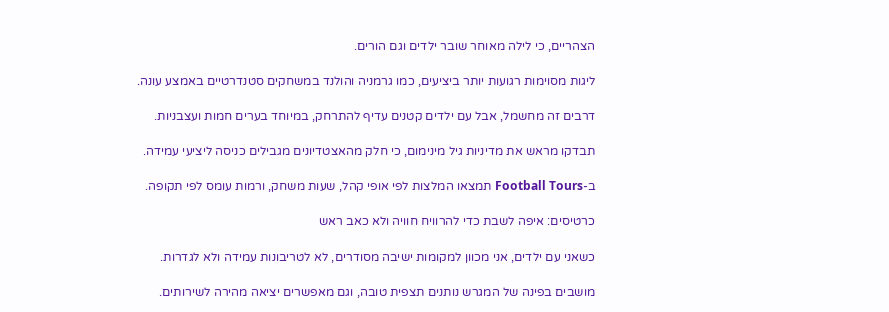הצהריים, כי לילה מאוחר שובר ילדים וגם הורים.

ליגות מסוימות רגועות יותר ביציעים, כמו גרמניה והולנד במשחקים סטנדרטיים באמצע עונה.

דרבים זה מחשמל, אבל עם ילדים קטנים עדיף להתרחק, במיוחד בערים חמות ועצבניות.

תבדקו מראש את מדיניות גיל מינימום, כי חלק מהאצטדיונים מגבילים כניסה ליציעי עמידה.

ב-Football Tours תמצאו המלצות לפי אופי קהל, שעות משחק, ורמות עומס לפי תקופה.

כרטיסים: איפה לשבת כדי להרוויח חוויה ולא כאב ראש

כשאני עם ילדים, אני מכוון למקומות ישיבה מסודרים, לא לטריבונות עמידה ולא לגדרות.

מושבים בפינה של המגרש נותנים תצפית טובה, וגם מאפשרים יציאה מהירה לשירותים.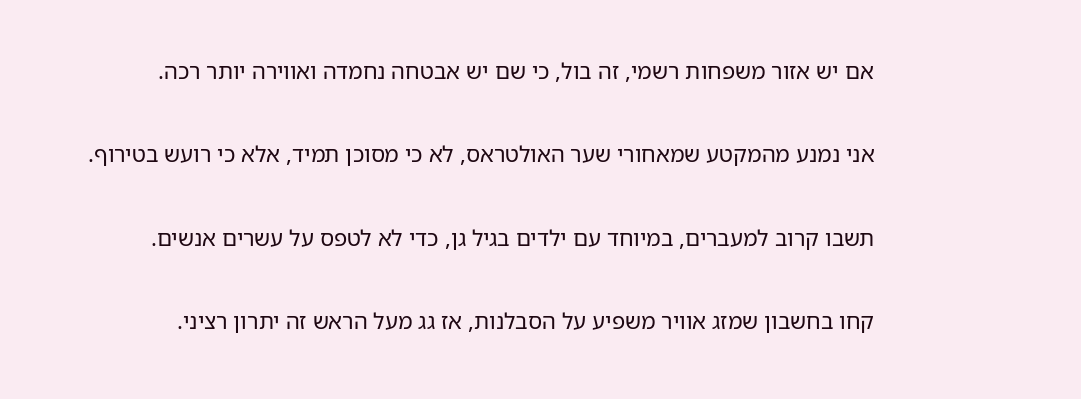אם יש אזור משפחות רשמי, זה בול, כי שם יש אבטחה נחמדה ואווירה יותר רכה.

אני נמנע מהמקטע שמאחורי שער האולטראס, לא כי מסוכן תמיד, אלא כי רועש בטירוף.

תשבו קרוב למעברים, במיוחד עם ילדים בגיל גן, כדי לא לטפס על עשרים אנשים.

קחו בחשבון שמזג אוויר משפיע על הסבלנות, אז גג מעל הראש זה יתרון רציני.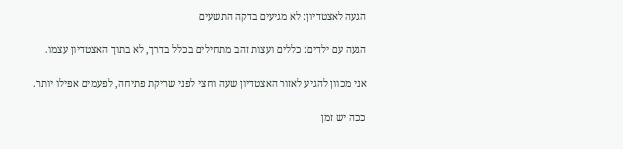הגעה לאצטדיון: לא מגיעים בדקה התשעים

הגעה עם ילדים: כללים ועצות זהב מתחילים בכלל בדרך, לא בתוך האצטדיון עצמו.

אני מכוון להגיע לאזור האצטדיון שעה וחצי לפני שריקת פתיחה, לפעמים אפילו יותר.

ככה יש זמן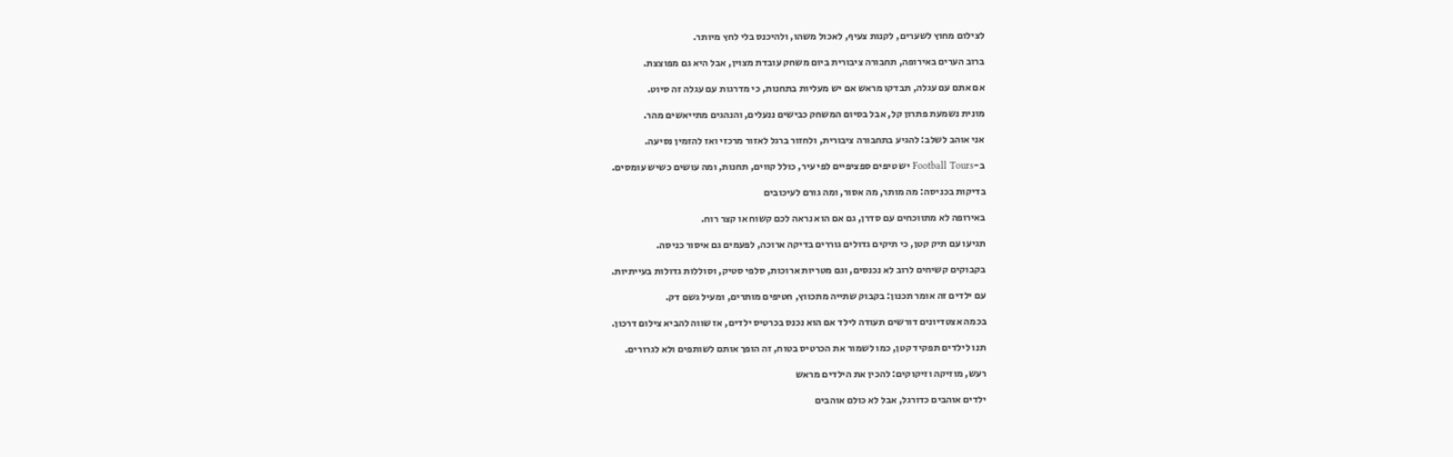לצילום מחוץ לשערים, לקנות צעיף, לאכול משהו, ולהיכנס בלי לחץ מיותר.

ברוב הערים באירופה, תחבורה ציבורית ביום משחק עובדת מצוין, אבל היא גם מפוצצת.

אם אתם עם עגלה, תבדקו מראש אם יש מעליות בתחנות, כי מדרגות עם עגלה זה סיוט.

מונית נשמעת פתרון קל, אבל בסיום המשחק כבישים ננעלים, והנהגים מתייאשים מהר.

אני אוהב לשלב: להגיע בתחבורה ציבורית, ולחזור ברגל לאזור מרכזי ואז להזמין נסיעה.

ב-Football Tours יש טיפים ספציפיים לפי עיר, כולל קווים, תחנות, ומה עושים כשיש עומסים.

בדיקות בכניסה: מה מותר, מה אסור, ומה גורם לעיכובים

באירופה לא מתווכחים עם סדרן, גם אם הוא נראה לכם קשוח או קצר רוח.

תגיעו עם תיק קטן, כי תיקים גדולים גוררים בדיקה ארוכה, לפעמים גם איסור כניסה.

בקבוקים קשיחים לרוב לא נכנסים, וגם מטריות ארוכות, סלפי סטיק, וסוללות גדולות בעייתיות.

עם ילדים זה אומר תכנון: בקבוק שתייה מתכווץ, חטיפים מותרים, ומעיל גשם דק.

בכמה אצטדיונים דורשים תעודה לילד אם הוא נכנס בכרטיס ילדים, אז שווה להביא צילום דרכון.

תנו לילדים תפקיד קטן, כמו לשמור את הכרטיס בטוח, זה הופך אותם לשותפים ולא לגרורים.

רעש, מוזיקה וזיקוקים: להכין את הילדים מראש

ילדים אוהבים כדורגל, אבל לא כולם אוהבים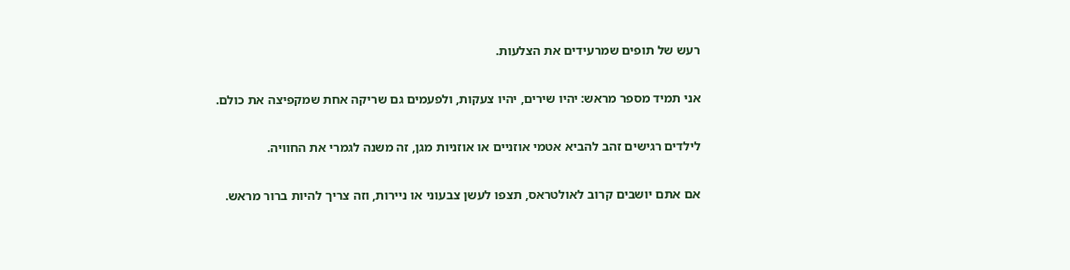רעש של תופים שמרעידים את הצלעות.

אני תמיד מספר מראש: יהיו שירים, יהיו צעקות, ולפעמים גם שריקה אחת שמקפיצה את כולם.

לילדים רגישים זהב להביא אטמי אוזניים או אוזניות מגן, זה משנה לגמרי את החוויה.

אם אתם יושבים קרוב לאולטראס, תצפו לעשן צבעוני או ניירות, וזה צריך להיות ברור מראש.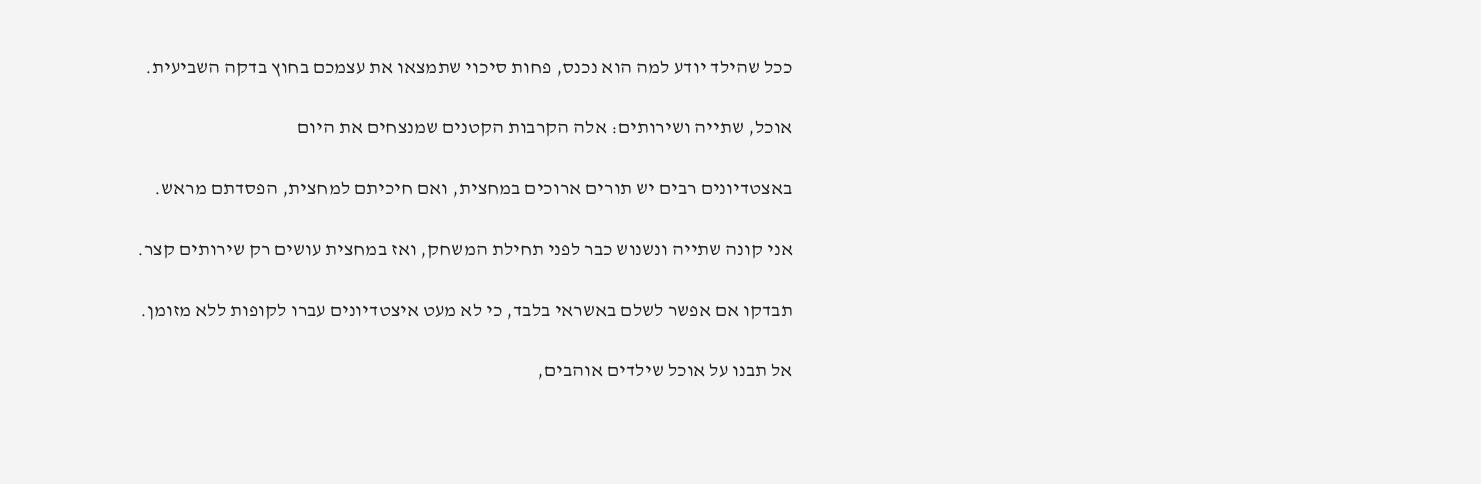ככל שהילד יודע למה הוא נכנס, פחות סיכוי שתמצאו את עצמכם בחוץ בדקה השביעית.

אוכל, שתייה ושירותים: אלה הקרבות הקטנים שמנצחים את היום

באצטדיונים רבים יש תורים ארוכים במחצית, ואם חיכיתם למחצית, הפסדתם מראש.

אני קונה שתייה ונשנוש כבר לפני תחילת המשחק, ואז במחצית עושים רק שירותים קצר.

תבדקו אם אפשר לשלם באשראי בלבד, כי לא מעט איצטדיונים עברו לקופות ללא מזומן.

אל תבנו על אוכל שילדים אוהבים,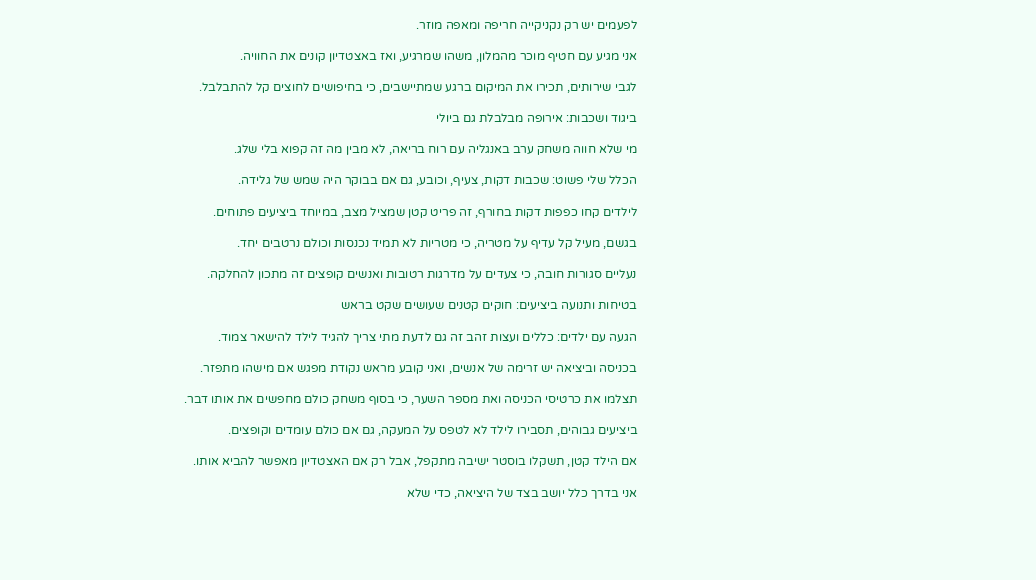לפעמים יש רק נקניקייה חריפה ומאפה מוזר.

אני מגיע עם חטיף מוכר מהמלון, משהו שמרגיע, ואז באצטדיון קונים את החוויה.

לגבי שירותים, תכירו את המיקום ברגע שמתיישבים, כי בחיפושים לחוצים קל להתבלבל.

ביגוד ושכבות: אירופה מבלבלת גם ביולי

מי שלא חווה משחק ערב באנגליה עם רוח בריאה, לא מבין מה זה קפוא בלי שלג.

הכלל שלי פשוט: שכבות דקות, צעיף, וכובע, גם אם בבוקר היה שמש של גלידה.

לילדים קחו כפפות דקות בחורף, זה פריט קטן שמציל מצב, במיוחד ביציעים פתוחים.

בגשם, מעיל קל עדיף על מטריה, כי מטריות לא תמיד נכנסות וכולם נרטבים יחד.

נעליים סגורות חובה, כי צעדים על מדרגות רטובות ואנשים קופצים זה מתכון להחלקה.

בטיחות ותנועה ביציעים: חוקים קטנים שעושים שקט בראש

הגעה עם ילדים: כללים ועצות זהב זה גם לדעת מתי צריך להגיד לילד להישאר צמוד.

בכניסה וביציאה יש זרימה של אנשים, ואני קובע מראש נקודת מפגש אם מישהו מתפזר.

תצלמו את כרטיסי הכניסה ואת מספר השער, כי בסוף משחק כולם מחפשים את אותו דבר.

ביציעים גבוהים, תסבירו לילד לא לטפס על המעקה, גם אם כולם עומדים וקופצים.

אם הילד קטן, תשקלו בוסטר ישיבה מתקפל, אבל רק אם האצטדיון מאפשר להביא אותו.

אני בדרך כלל יושב בצד של היציאה, כדי שלא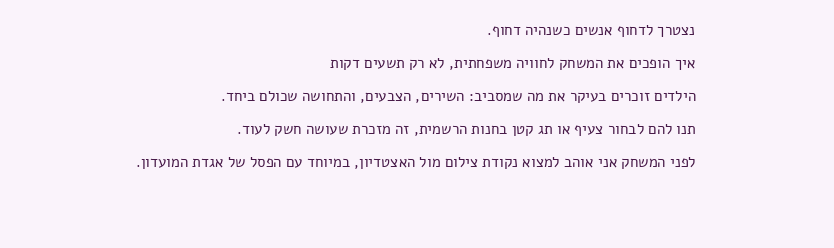נצטרך לדחוף אנשים כשנהיה דחוף.

איך הופכים את המשחק לחוויה משפחתית, לא רק תשעים דקות

הילדים זוכרים בעיקר את מה שמסביב: השירים, הצבעים, והתחושה שכולם ביחד.

תנו להם לבחור צעיף או תג קטן בחנות הרשמית, זה מזכרת שעושה חשק לעוד.

לפני המשחק אני אוהב למצוא נקודת צילום מול האצטדיון, במיוחד עם הפסל של אגדת המועדון.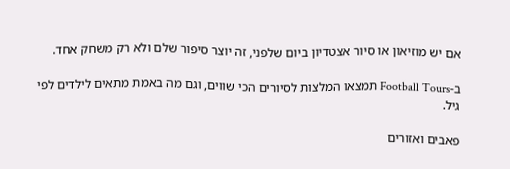אם יש מוזיאון או סיור אצטדיון ביום שלפני, זה יוצר סיפור שלם ולא רק משחק אחד.

ב-Football Tours תמצאו המלצות לסיורים הכי שווים, וגם מה באמת מתאים לילדים לפי גיל.

פאבים ואזורים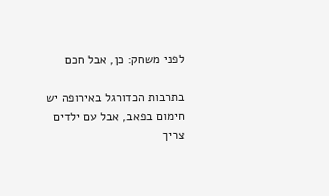לפני משחק: כן, אבל חכם

בתרבות הכדורגל באירופה יש חימום בפאב, אבל עם ילדים צריך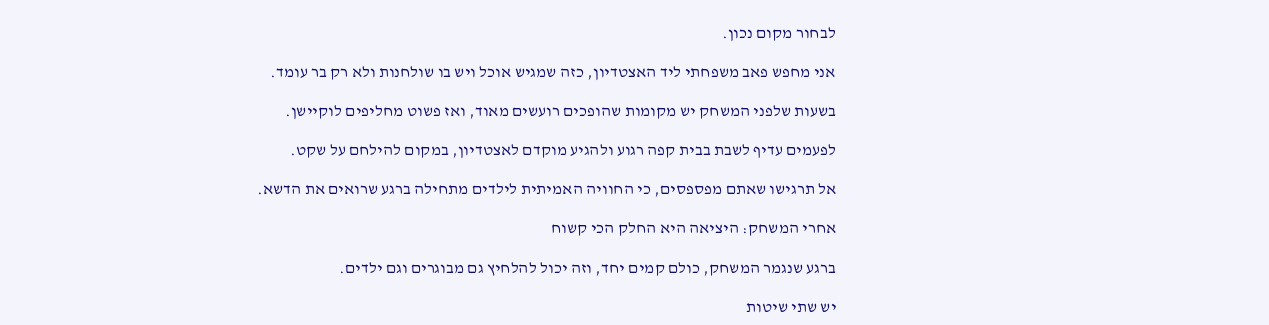לבחור מקום נכון.

אני מחפש פאב משפחתי ליד האצטדיון, כזה שמגיש אוכל ויש בו שולחנות ולא רק בר עומד.

בשעות שלפני המשחק יש מקומות שהופכים רועשים מאוד, ואז פשוט מחליפים לוקיישן.

לפעמים עדיף לשבת בבית קפה רגוע ולהגיע מוקדם לאצטדיון, במקום להילחם על שקט.

אל תרגישו שאתם מפספסים, כי החוויה האמיתית לילדים מתחילה ברגע שרואים את הדשא.

אחרי המשחק: היציאה היא החלק הכי קשוח

ברגע שנגמר המשחק, כולם קמים יחד, וזה יכול להלחיץ גם מבוגרים וגם ילדים.

יש שתי שיטות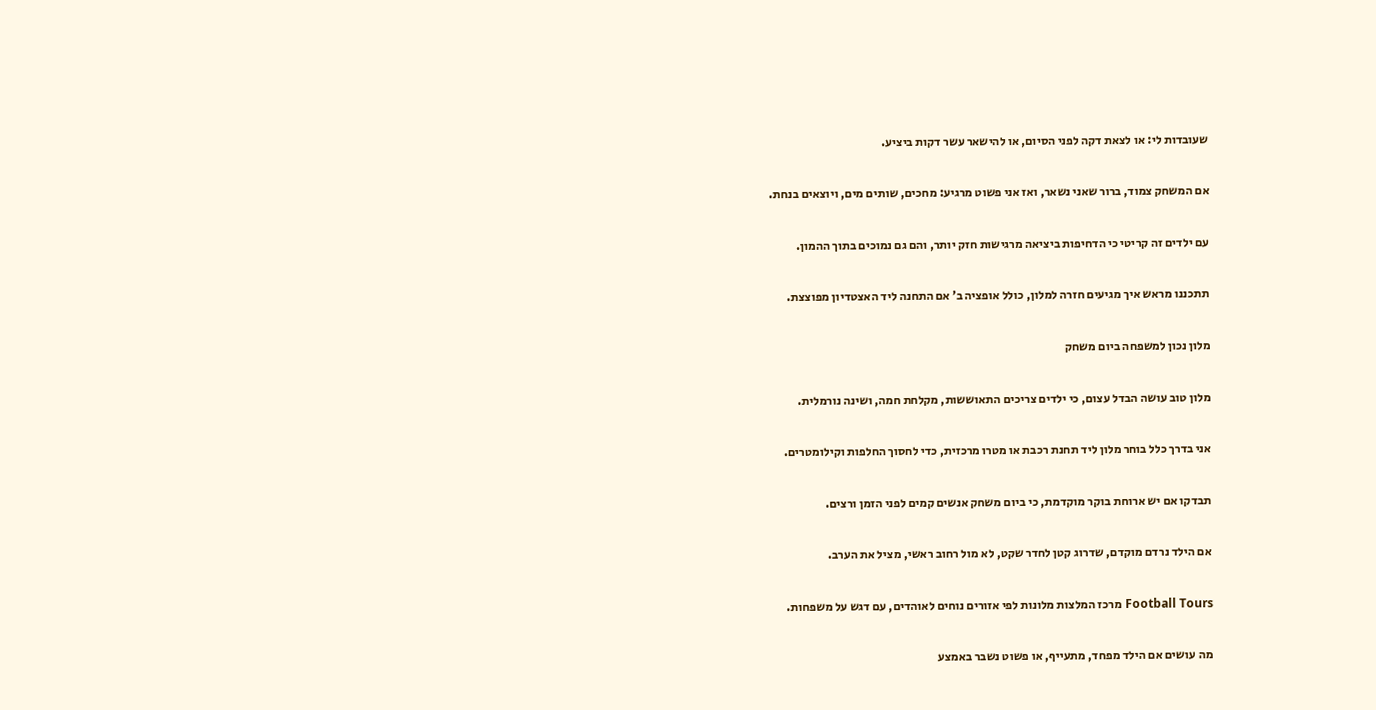שעובדות לי: או לצאת דקה לפני הסיום, או להישאר עשר דקות ביציע.

אם המשחק צמוד, ברור שאני נשאר, ואז אני פשוט מרגיע: מחכים, שותים מים, ויוצאים בנחת.

עם ילדים זה קריטי כי הדחיפות ביציאה מרגישות חזק יותר, והם גם נמוכים בתוך ההמון.

תתכננו מראש איך מגיעים חזרה למלון, כולל אופציה ב’ אם התחנה ליד האצטדיון מפוצצת.

מלון נכון למשפחה ביום משחק

מלון טוב עושה הבדל עצום, כי ילדים צריכים התאוששות, מקלחת חמה, ושינה נורמלית.

אני בדרך כלל בוחר מלון ליד תחנת רכבת או מטרו מרכזית, כדי לחסוך החלפות וקילומטרים.

תבדקו אם יש ארוחת בוקר מוקדמת, כי ביום משחק אנשים קמים לפני הזמן ורצים.

אם הילד נרדם מוקדם, שדרוג קטן לחדר שקט, לא מול רחוב ראשי, מציל את הערב.

Football Tours מרכז המלצות מלונות לפי אזורים נוחים לאוהדים, עם דגש על משפחות.

מה עושים אם הילד מפחד, מתעייף, או פשוט נשבר באמצע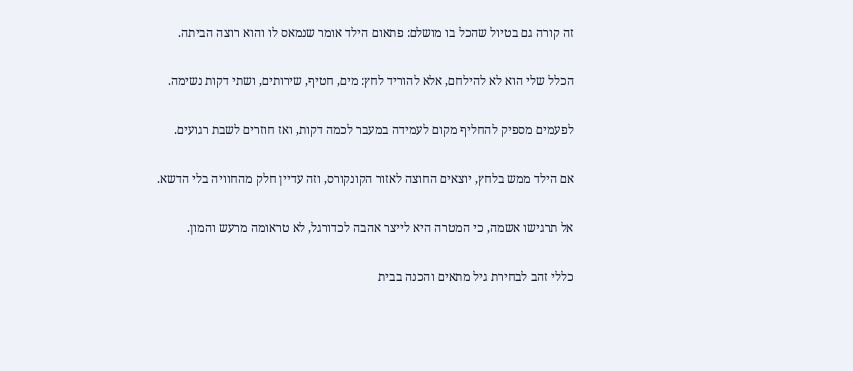זה קורה גם בטיול שהכל בו מושלם: פתאום הילד אומר שנמאס לו והוא רוצה הביתה.

הכלל שלי הוא לא להילחם, אלא להוריד לחץ: מים, חטיף, שירותים, ושתי דקות נשימה.

לפעמים מספיק להחליף מקום לעמידה במעבר לכמה דקות, ואז חוזרים לשבת רגועים.

אם הילד ממש בלחץ, יוצאים החוצה לאזור הקונקורס, וזה עדיין חלק מהחוויה בלי הדשא.

אל תרגישו אשמה, כי המטרה היא לייצר אהבה לכדורגל, לא טראומה מרעש והמון.

כללי זהב לבחירת גיל מתאים והכנה בבית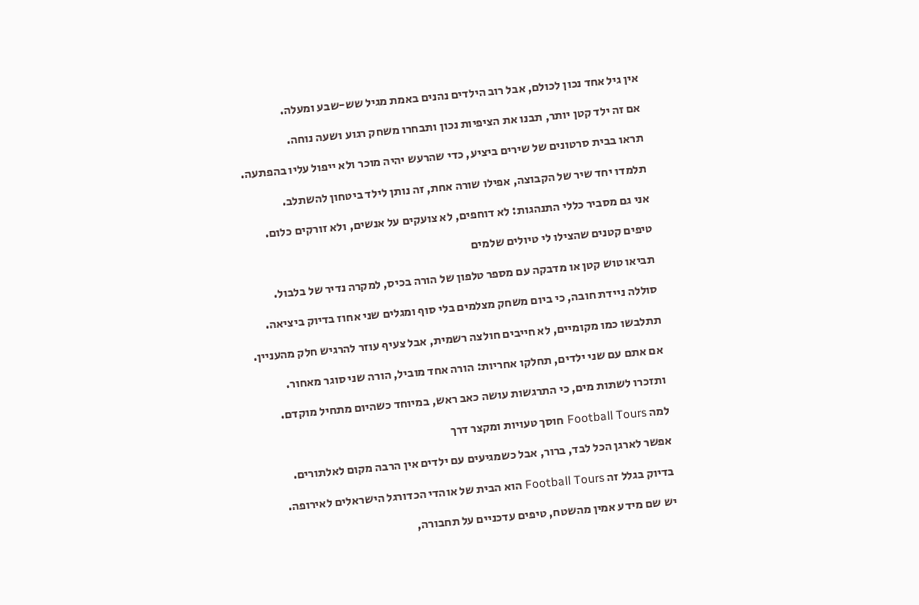אין גיל אחד נכון לכולם, אבל רוב הילדים נהנים באמת מגיל שש-שבע ומעלה.

אם זה ילד קטן יותר, תבנו את הציפיות נכון ותבחרו משחק רגוע ושעה נוחה.

תראו בבית סרטונים של שירים ביציע, כדי שהרעש יהיה מוכר ולא ייפול עליו בהפתעה.

תלמדו יחד שיר של הקבוצה, אפילו שורה אחת, זה נותן לילד ביטחון להשתלב.

אני גם מסביר כללי התנהגות: לא דוחפים, לא צועקים על אנשים, ולא זורקים כלום.

טיפים קטנים שהצילו לי טיולים שלמים

תביאו טוש קטן או מדבקה עם מספר טלפון של הורה בכיס, למקרה נדיר של בלבול.

סוללה ניידת חובה, כי ביום משחק מצלמים בלי סוף ומגלים שני אחוז בדיוק ביציאה.

תתלבשו כמו מקומיים, לא חייבים חולצה רשמית, אבל צעיף עוזר להרגיש חלק מהעניין.

אם אתם עם שני ילדים, תחלקו אחריות: הורה אחד מוביל, הורה שני סוגר מאחור.

ותזכרו לשתות מים, כי התרגשות עושה כאב ראש, במיוחד כשהיום מתחיל מוקדם.

למה Football Tours חוסך טעויות ומקצר דרך

אפשר לארגן הכל לבד, ברור, אבל כשמגיעים עם ילדים אין הרבה מקום לאלתורים.

בדיוק בגלל זה Football Tours הוא הבית של אוהדי הכדורגל הישראלים לאירופה.

יש שם מידע אמין מהשטח, טיפים עדכניים על תחבורה,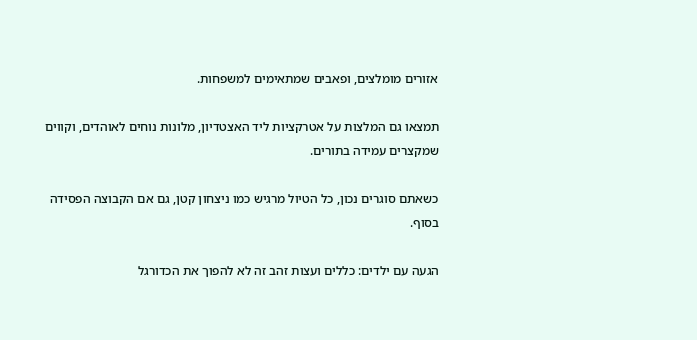אזורים מומלצים, ופאבים שמתאימים למשפחות.

תמצאו גם המלצות על אטרקציות ליד האצטדיון, מלונות נוחים לאוהדים, וקווים שמקצרים עמידה בתורים.

כשאתם סוגרים נכון, כל הטיול מרגיש כמו ניצחון קטן, גם אם הקבוצה הפסידה בסוף.

הגעה עם ילדים: כללים ועצות זהב זה לא להפוך את הכדורגל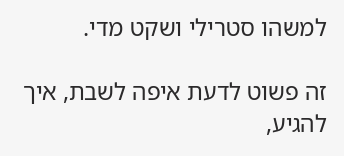למשהו סטרילי ושקט מדי.

זה פשוט לדעת איפה לשבת, איך להגיע,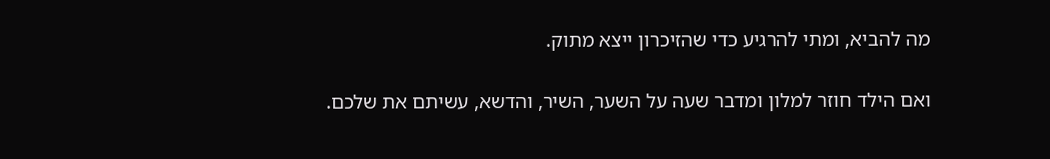מה להביא, ומתי להרגיע כדי שהזיכרון ייצא מתוק.

ואם הילד חוזר למלון ומדבר שעה על השער, השיר, והדשא, עשיתם את שלכם.